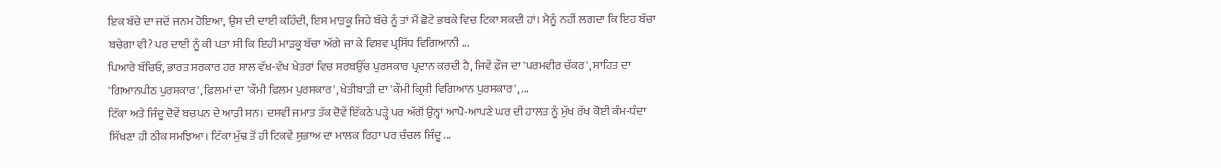ਇਕ ਬੱਚੇ ਦਾ ਜਦੋਂ ਜਨਮ ਹੋਇਆ, ਉਸ ਦੀ ਦਾਈ ਕਹਿੰਦੀ, ਇਸ ਮਾੜਕੂ ਜਿਹੇ ਬੱਚੇ ਨੂੰ ਤਾਂ ਮੈਂ ਛੋਟੇ ਭਬਕੇ ਵਿਚ ਟਿਕਾ ਸਕਦੀ ਹਾਂ। ਮੈਨੂੰ ਨਹੀਂ ਲਗਦਾ ਕਿ ਇਹ ਬੱਚਾ ਬਚੇਗਾ ਵੀ? ਪਰ ਦਾਈ ਨੂੰ ਕੀ ਪਤਾ ਸੀ ਕਿ ਇਹੀ ਮਾੜਕੂ ਬੱਚਾ ਅੱਗੇ ਜਾ ਕੇ ਵਿਸ਼ਵ ਪ੍ਰਸਿੱਧ ਵਿਗਿਆਨੀ ...
ਪਿਆਰੇ ਬੱਚਿਓ, ਭਾਰਤ ਸਰਕਾਰ ਹਰ ਸਾਲ ਵੱਖ-ਵੱਖ ਖੇਤਰਾਂ ਵਿਚ ਸਰਬਉੱਚ ਪੁਰਸਕਾਰ ਪ੍ਰਦਾਨ ਕਰਦੀ ਹੈ, ਜਿਵੇਂ ਫ਼ੌਜ ਦਾ 'ਪਰਮਵੀਰ ਚੱਕਰ', ਸਾਹਿਤ ਦਾ 'ਗਿਆਨਪੀਠ ਪੁਰਸਕਾਰ', ਫ਼ਿਲਮਾਂ ਦਾ 'ਕੌਮੀ ਫ਼ਿਲਮ ਪੁਰਸਕਾਰ', ਖੇਤੀਬਾੜੀ ਦਾ 'ਕੌਮੀ ਕ੍ਰਿਸ਼ੀ ਵਿਗਿਆਨ ਪੁਰਸਕਾਰ', ...
ਟਿੱਕਾ ਅਤੇ ਜਿੰਦੂ ਦੋਵੇਂ ਬਚਪਨ ਦੇ ਆੜੀ ਸਨ। ਦਸਵੀਂ ਜਮਾਤ ਤੱਕ ਦੋਵੇਂ ਇੱਕਠੇ ਪੜ੍ਹੇ ਪਰ ਅੱਗੋਂ ਉਨ੍ਹਾਂ ਆਪੋ-ਆਪਣੇ ਘਰ ਦੀ ਹਾਲਤ ਨੂੰ ਮੁੱਖ ਰੱਖ ਕੋਈ ਕੰਮ-ਧੰਦਾ ਸਿੱਖਣਾ ਹੀ ਠੀਕ ਸਮਝਿਆ। ਟਿੱਕਾ ਮੁੱਢ ਤੋਂ ਹੀ ਟਿਕਵੇਂ ਸੁਭਾਅ ਦਾ ਮਾਲਕ ਰਿਹਾ ਪਰ ਚੰਚਲ ਜਿੰਦੂ ...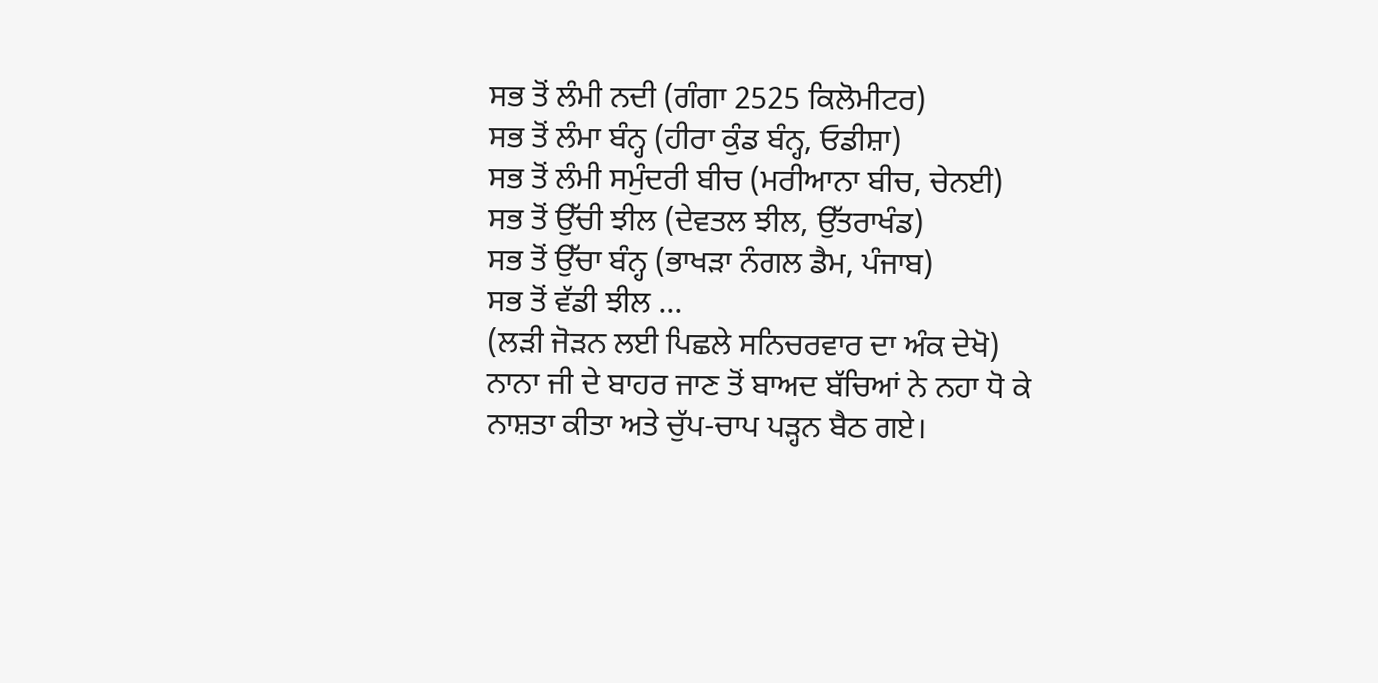ਸਭ ਤੋਂ ਲੰਮੀ ਨਦੀ (ਗੰਗਾ 2525 ਕਿਲੋਮੀਟਰ)
ਸਭ ਤੋਂ ਲੰਮਾ ਬੰਨ੍ਹ (ਹੀਰਾ ਕੁੰਡ ਬੰਨ੍ਹ, ਓਡੀਸ਼ਾ)
ਸਭ ਤੋਂ ਲੰਮੀ ਸਮੁੰਦਰੀ ਬੀਚ (ਮਰੀਆਨਾ ਬੀਚ, ਚੇਨਈ)
ਸਭ ਤੋਂ ਉੱਚੀ ਝੀਲ (ਦੇਵਤਲ ਝੀਲ, ਉੱਤਰਾਖੰਡ)
ਸਭ ਤੋਂ ਉੱਚਾ ਬੰਨ੍ਹ (ਭਾਖੜਾ ਨੰਗਲ ਡੈਮ, ਪੰਜਾਬ)
ਸਭ ਤੋਂ ਵੱਡੀ ਝੀਲ ...
(ਲੜੀ ਜੋੜਨ ਲਈ ਪਿਛਲੇ ਸਨਿਚਰਵਾਰ ਦਾ ਅੰਕ ਦੇਖੋ)
ਨਾਨਾ ਜੀ ਦੇ ਬਾਹਰ ਜਾਣ ਤੋਂ ਬਾਅਦ ਬੱਚਿਆਂ ਨੇ ਨਹਾ ਧੋ ਕੇ ਨਾਸ਼ਤਾ ਕੀਤਾ ਅਤੇ ਚੁੱਪ-ਚਾਪ ਪੜ੍ਹਨ ਬੈਠ ਗਏ।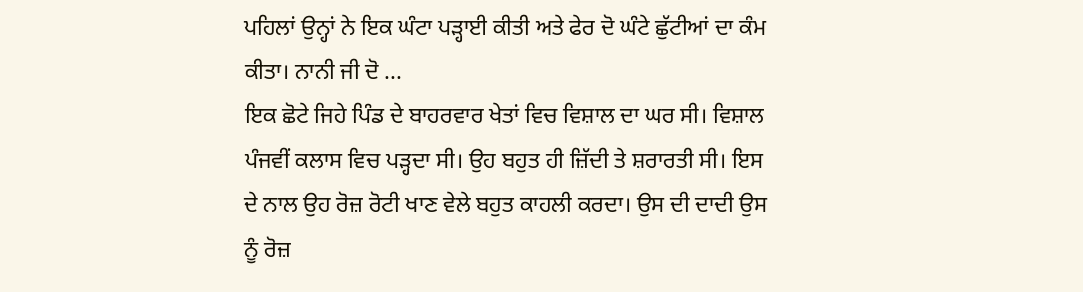ਪਹਿਲਾਂ ਉਨ੍ਹਾਂ ਨੇ ਇਕ ਘੰਟਾ ਪੜ੍ਹਾਈ ਕੀਤੀ ਅਤੇ ਫੇਰ ਦੋ ਘੰਟੇ ਛੁੱਟੀਆਂ ਦਾ ਕੰਮ ਕੀਤਾ। ਨਾਨੀ ਜੀ ਦੋ ...
ਇਕ ਛੋਟੇ ਜਿਹੇ ਪਿੰਡ ਦੇ ਬਾਹਰਵਾਰ ਖੇਤਾਂ ਵਿਚ ਵਿਸ਼ਾਲ ਦਾ ਘਰ ਸੀ। ਵਿਸ਼ਾਲ ਪੰਜਵੀਂ ਕਲਾਸ ਵਿਚ ਪੜ੍ਹਦਾ ਸੀ। ਉਹ ਬਹੁਤ ਹੀ ਜ਼ਿੱਦੀ ਤੇ ਸ਼ਰਾਰਤੀ ਸੀ। ਇਸ ਦੇ ਨਾਲ ਉਹ ਰੋਜ਼ ਰੋਟੀ ਖਾਣ ਵੇਲੇ ਬਹੁਤ ਕਾਹਲੀ ਕਰਦਾ। ਉਸ ਦੀ ਦਾਦੀ ਉਸ ਨੂੰ ਰੋਜ਼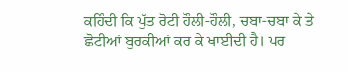ਕਹਿੰਦੀ ਕਿ ਪੁੱਤ ਰੋਟੀ ਹੌਲੀ-ਹੌਲੀ, ਚਬਾ-ਚਬਾ ਕੇ ਤੇ ਛੋਟੀਆਂ ਬੁਰਕੀਆਂ ਕਰ ਕੇ ਖਾਈਦੀ ਹੈ। ਪਰ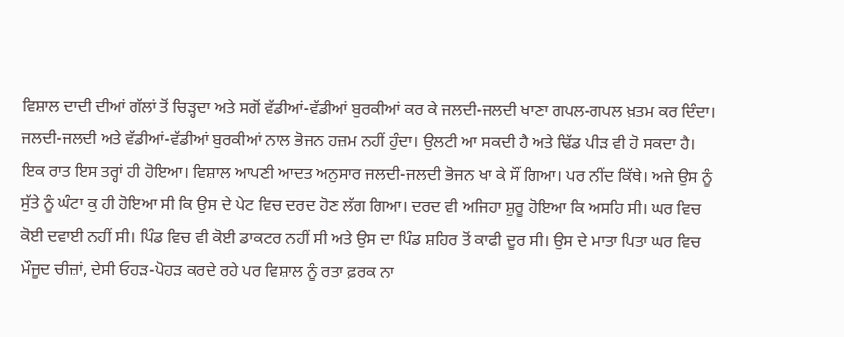ਵਿਸ਼ਾਲ ਦਾਦੀ ਦੀਆਂ ਗੱਲਾਂ ਤੋਂ ਚਿੜ੍ਹਦਾ ਅਤੇ ਸਗੋਂ ਵੱਡੀਆਂ-ਵੱਡੀਆਂ ਬੁਰਕੀਆਂ ਕਰ ਕੇ ਜਲਦੀ-ਜਲਦੀ ਖਾਣਾ ਗਪਲ-ਗਪਲ ਖ਼ਤਮ ਕਰ ਦਿੰਦਾ। ਜਲਦੀ-ਜਲਦੀ ਅਤੇ ਵੱਡੀਆਂ-ਵੱਡੀਆਂ ਬੁਰਕੀਆਂ ਨਾਲ ਭੋਜਨ ਹਜ਼ਮ ਨਹੀਂ ਹੁੰਦਾ। ਉਲਟੀ ਆ ਸਕਦੀ ਹੈ ਅਤੇ ਢਿੱਡ ਪੀੜ ਵੀ ਹੋ ਸਕਦਾ ਹੈ।
ਇਕ ਰਾਤ ਇਸ ਤਰ੍ਹਾਂ ਹੀ ਹੋਇਆ। ਵਿਸ਼ਾਲ ਆਪਣੀ ਆਦਤ ਅਨੁਸਾਰ ਜਲਦੀ-ਜਲਦੀ ਭੋਜਨ ਖਾ ਕੇ ਸੌਂ ਗਿਆ। ਪਰ ਨੀਂਦ ਕਿੱਥੇ। ਅਜੇ ਉਸ ਨੂੰ ਸੁੱਤੇ ਨੂੰ ਘੰਟਾ ਕੁ ਹੀ ਹੋਇਆ ਸੀ ਕਿ ਉਸ ਦੇ ਪੇਟ ਵਿਚ ਦਰਦ ਹੋਣ ਲੱਗ ਗਿਆ। ਦਰਦ ਵੀ ਅਜਿਹਾ ਸ਼ੁਰੂ ਹੋਇਆ ਕਿ ਅਸਹਿ ਸੀ। ਘਰ ਵਿਚ ਕੋਈ ਦਵਾਈ ਨਹੀਂ ਸੀ। ਪਿੰਡ ਵਿਚ ਵੀ ਕੋਈ ਡਾਕਟਰ ਨਹੀਂ ਸੀ ਅਤੇ ਉਸ ਦਾ ਪਿੰਡ ਸ਼ਹਿਰ ਤੋਂ ਕਾਫੀ ਦੂਰ ਸੀ। ਉਸ ਦੇ ਮਾਤਾ ਪਿਤਾ ਘਰ ਵਿਚ ਮੌਜੂਦ ਚੀਜ਼ਾਂ, ਦੇਸੀ ਓਹੜ-ਪੋਹੜ ਕਰਦੇ ਰਹੇ ਪਰ ਵਿਸ਼ਾਲ ਨੂੰ ਰਤਾ ਫ਼ਰਕ ਨਾ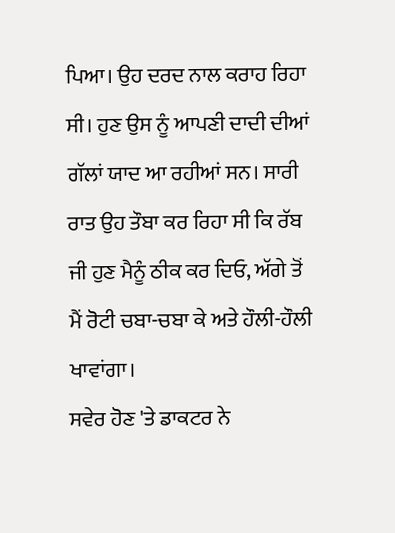ਪਿਆ। ਉਹ ਦਰਦ ਨਾਲ ਕਰਾਹ ਰਿਹਾ ਸੀ। ਹੁਣ ਉਸ ਨੂੰ ਆਪਣੀ ਦਾਦੀ ਦੀਆਂ ਗੱਲਾਂ ਯਾਦ ਆ ਰਹੀਆਂ ਸਨ। ਸਾਰੀ ਰਾਤ ਉਹ ਤੌਬਾ ਕਰ ਰਿਹਾ ਸੀ ਕਿ ਰੱਬ ਜੀ ਹੁਣ ਮੈਨੂੰ ਠੀਕ ਕਰ ਦਿਓ, ਅੱਗੇ ਤੋਂ ਮੈਂ ਰੋਟੀ ਚਬਾ-ਚਬਾ ਕੇ ਅਤੇ ਹੌਲੀ-ਹੌਲੀ ਖਾਵਾਂਗਾ।
ਸਵੇਰ ਹੋਣ 'ਤੇ ਡਾਕਟਰ ਨੇ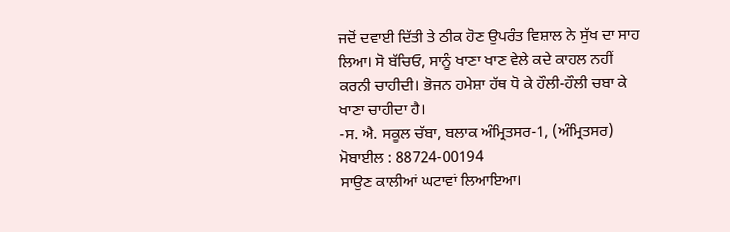ਜਦੋਂ ਦਵਾਈ ਦਿੱਤੀ ਤੇ ਠੀਕ ਹੋਣ ਉਪਰੰਤ ਵਿਸ਼ਾਲ ਨੇ ਸੁੱਖ ਦਾ ਸਾਹ ਲਿਆ। ਸੋ ਬੱਚਿਓ, ਸਾਨੂੰ ਖਾਣਾ ਖਾਣ ਵੇਲੇ ਕਦੇ ਕਾਹਲ ਨਹੀਂ ਕਰਨੀ ਚਾਹੀਦੀ। ਭੋਜਨ ਹਮੇਸ਼ਾ ਹੱਥ ਧੋ ਕੇ ਹੌਲੀ-ਹੌਲੀ ਚਬਾ ਕੇ ਖਾਣਾ ਚਾਹੀਦਾ ਹੈ।
-ਸ. ਐ. ਸਕੂਲ ਚੱਬਾ, ਬਲਾਕ ਅੰਮ੍ਰਿਤਸਰ-1, (ਅੰਮ੍ਰਿਤਸਰ)
ਮੋਬਾਈਲ : 88724-00194
ਸਾਉਣ ਕਾਲੀਆਂ ਘਟਾਵਾਂ ਲਿਆਇਆ।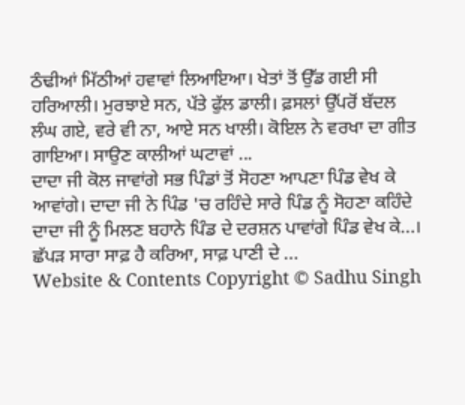ਠੰਢੀਆਂ ਮਿੱਠੀਆਂ ਹਵਾਵਾਂ ਲਿਆਇਆ। ਖੇਤਾਂ ਤੋਂ ਉੱਡ ਗਈ ਸੀ ਹਰਿਆਲੀ। ਮੁਰਝਾਏ ਸਨ, ਪੱਤੇ ਫੁੱਲ ਡਾਲੀ। ਫ਼ਸਲਾਂ ਉੱਪਰੋਂ ਬੱਦਲ ਲੰਘ ਗਏ, ਵਰੇ ਵੀ ਨਾ, ਆਏ ਸਨ ਖਾਲੀ। ਕੋਇਲ ਨੇ ਵਰਖਾ ਦਾ ਗੀਤ ਗਾਇਆ। ਸਾਉਣ ਕਾਲੀਆਂ ਘਟਾਵਾਂ ...
ਦਾਦਾ ਜੀ ਕੋਲ ਜਾਵਾਂਗੇ ਸਭ ਪਿੰਡਾਂ ਤੋਂ ਸੋਹਣਾ ਆਪਣਾ ਪਿੰਡ ਵੇਖ ਕੇ ਆਵਾਂਗੇ। ਦਾਦਾ ਜੀ ਨੇ ਪਿੰਡ 'ਚ ਰਹਿੰਦੇ ਸਾਰੇ ਪਿੰਡ ਨੂੰ ਸੋਹਣਾ ਕਹਿੰਦੇ ਦਾਦਾ ਜੀ ਨੂੰ ਮਿਲਣ ਬਹਾਨੇ ਪਿੰਡ ਦੇ ਦਰਸ਼ਨ ਪਾਵਾਂਗੇ ਪਿੰਡ ਵੇਖ ਕੇ...। ਛੱਪੜ ਸਾਰਾ ਸਾਫ਼ ਹੈ ਕਰਿਆ, ਸਾਫ਼ ਪਾਣੀ ਦੇ ...
Website & Contents Copyright © Sadhu Singh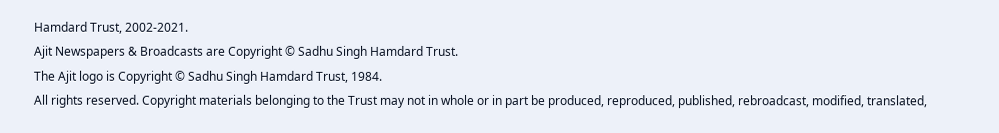Hamdard Trust, 2002-2021.
Ajit Newspapers & Broadcasts are Copyright © Sadhu Singh Hamdard Trust.
The Ajit logo is Copyright © Sadhu Singh Hamdard Trust, 1984.
All rights reserved. Copyright materials belonging to the Trust may not in whole or in part be produced, reproduced, published, rebroadcast, modified, translated,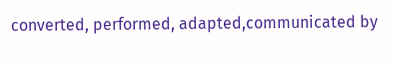converted, performed, adapted,communicated by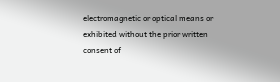electromagnetic or optical means or exhibited without the prior written consent of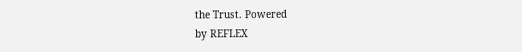the Trust. Powered
by REFLEX